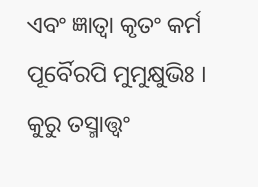ଏବଂ ଜ୍ଞାତ୍ୱା କୃତଂ କର୍ମ ପୂର୍ବୈରପି ମୁମୁକ୍ଷୁଭିଃ ।
କୁରୁ ତସ୍ମାତ୍ତ୍ୱଂ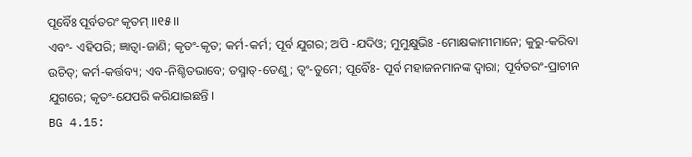ପୂର୍ବୈଃ ପୂର୍ବତରଂ କୃତମ୍ ।।୧୫।।
ଏବଂ- ଏହିପରି; ଜ୍ଞାତ୍ୱା-ଜାଣି; କୃତଂ-କୃତ; କର୍ମ-କର୍ମ; ପୂର୍ବ ଯୁଗର; ଅପି -ଯଦିଓ; ମୁମୁକ୍ଷୁଭିଃ -ମୋକ୍ଷକାମୀମାନେ; କୁରୁ-କରିବା ଉଚିତ୍; କର୍ମ-କର୍ତ୍ତବ୍ୟ; ଏବ-ନିଶ୍ଚିତଭାବେ; ତସ୍ମାତ୍-ତେଣୁ; ତ୍ୱଂ-ତୁମେ; ପୂର୍ବୈଃ- ପୂର୍ବ ମହାଜନମାନଙ୍କ ଦ୍ୱାରା; ପୂର୍ବତରଂ-ପ୍ରାଚୀନ ଯୁଗରେ; କୃତଂ-ଯେପରି କରିଯାଇଛନ୍ତି ।
BG 4.15: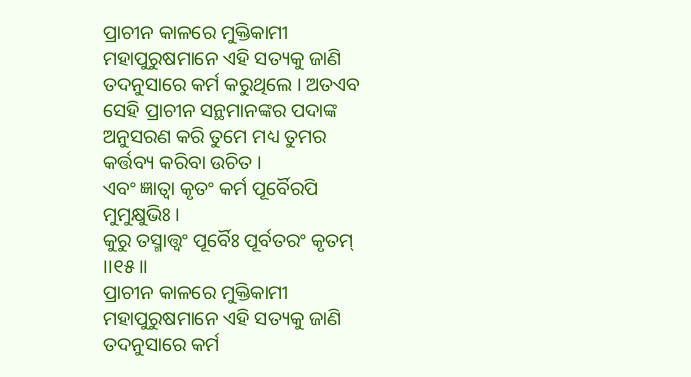ପ୍ରାଚୀନ କାଳରେ ମୁକ୍ତିକାମୀ ମହାପୁରୁଷମାନେ ଏହି ସତ୍ୟକୁ ଜାଣି ତଦନୁସାରେ କର୍ମ କରୁଥିଲେ । ଅତଏବ ସେହି ପ୍ରାଚୀନ ସନ୍ଥମାନଙ୍କର ପଦାଙ୍କ ଅନୁସରଣ କରି ତୁମେ ମଧ୍ୟ ତୁମର କର୍ତ୍ତବ୍ୟ କରିବା ଉଚିତ ।
ଏବଂ ଜ୍ଞାତ୍ୱା କୃତଂ କର୍ମ ପୂର୍ବୈରପି ମୁମୁକ୍ଷୁଭିଃ ।
କୁରୁ ତସ୍ମାତ୍ତ୍ୱଂ ପୂର୍ବୈଃ ପୂର୍ବତରଂ କୃତମ୍ ।।୧୫।।
ପ୍ରାଚୀନ କାଳରେ ମୁକ୍ତିକାମୀ ମହାପୁରୁଷମାନେ ଏହି ସତ୍ୟକୁ ଜାଣି ତଦନୁସାରେ କର୍ମ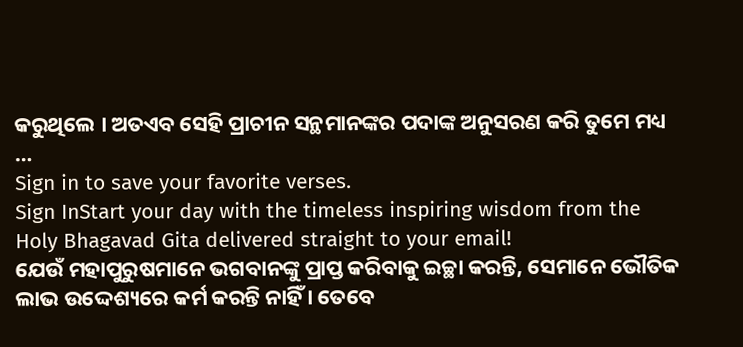କରୁଥିଲେ । ଅତଏବ ସେହି ପ୍ରାଚୀନ ସନ୍ଥମାନଙ୍କର ପଦାଙ୍କ ଅନୁସରଣ କରି ତୁମେ ମଧ୍ୟ …
Sign in to save your favorite verses.
Sign InStart your day with the timeless inspiring wisdom from the Holy Bhagavad Gita delivered straight to your email!
ଯେଉଁ ମହାପୁରୁଷମାନେ ଭଗବାନଙ୍କୁ ପ୍ରାପ୍ତ କରିବାକୁ ଇଚ୍ଛା କରନ୍ତି, ସେମାନେ ଭୌତିକ ଲାଭ ଉଦ୍ଦେଶ୍ୟରେ କର୍ମ କରନ୍ତି ନାହିଁ । ତେବେ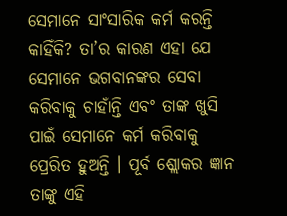ସେମାନେ ସାଂସାରିକ କର୍ମ କରନ୍ତି କାହିଁକି? ତା’ର କାରଣ ଏହା ଯେ ସେମାନେ ଭଗବାନଙ୍କର ସେବା କରିବାକୁ ଚାହାଁନ୍ତି ଏବଂ ତାଙ୍କ ଖୁସି ପାଇଁ ସେମାନେ କର୍ମ କରିବାକୁ ପ୍ରେରିତ ହୁଅନ୍ତି । ପୂର୍ବ ଶ୍ଲୋକର ଜ୍ଞାନ ତାଙ୍କୁ ଏହି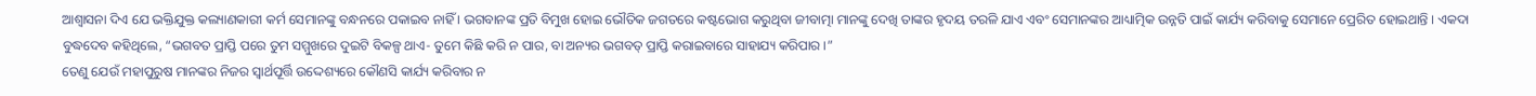ଆଶ୍ୱାସନା ଦିଏ ଯେ ଭକ୍ତିଯୁକ୍ତ କଲ୍ୟାଣକାରୀ କର୍ମ ସେମାନଙ୍କୁ ବନ୍ଧନରେ ପକାଇବ ନାହିଁ । ଭଗବାନଙ୍କ ପ୍ରତି ବିମୁଖ ହୋଇ ଭୌତିକ ଜଗତରେ କଷ୍ଟଭୋଗ କରୁଥିବା ଜୀବାତ୍ମା ମାନଙ୍କୁ ଦେଖି ତାଙ୍କର ହୃଦୟ ତରଳି ଯାଏ ଏବଂ ସେମାନଙ୍କର ଆଧ୍ୟାତ୍ମିକ ଉନ୍ନତି ପାଇଁ କାର୍ଯ୍ୟ କରିବାକୁ ସେମାନେ ପ୍ରେରିତ ହୋଇଥାନ୍ତି । ଏକଦା ବୁଦ୍ଧଦେବ କହିଥିଲେ, “ଭଗବତ ପ୍ରାପ୍ତି ପରେ ତୁମ ସମ୍ମୁଖରେ ଦୁଇଟି ବିକଳ୍ପ ଥାଏ- ତୁମେ କିଛି କରି ନ ପାର, ବା ଅନ୍ୟର ଭଗବତ୍ ପ୍ରାପ୍ତି କରାଇବାରେ ସାହାଯ୍ୟ କରିପାର ।”
ତେଣୁ ଯେଉଁ ମହାପୁରୁଷ ମାନଙ୍କର ନିଜର ସ୍ୱାର୍ଥପୂର୍ତ୍ତି ଉଦ୍ଦେଶ୍ୟରେ କୌଣସି କାର୍ଯ୍ୟ କରିବାର ନ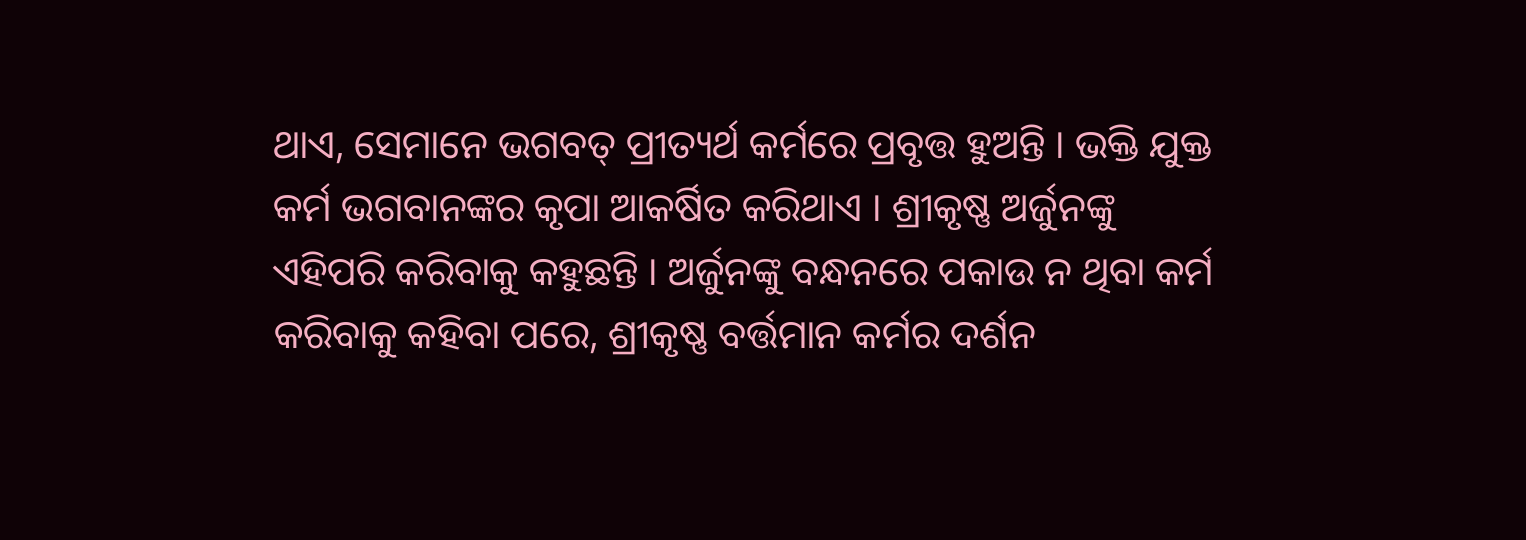ଥାଏ, ସେମାନେ ଭଗବତ୍ ପ୍ରୀତ୍ୟର୍ଥ କର୍ମରେ ପ୍ରବୃତ୍ତ ହୁଅନ୍ତି । ଭକ୍ତି ଯୁକ୍ତ କର୍ମ ଭଗବାନଙ୍କର କୃପା ଆକର୍ଷିତ କରିଥାଏ । ଶ୍ରୀକୃଷ୍ଣ ଅର୍ଜୁନଙ୍କୁ ଏହିପରି କରିବାକୁ କହୁଛନ୍ତି । ଅର୍ଜୁନଙ୍କୁ ବନ୍ଧନରେ ପକାଉ ନ ଥିବା କର୍ମ କରିବାକୁ କହିବା ପରେ, ଶ୍ରୀକୃଷ୍ଣ ବର୍ତ୍ତମାନ କର୍ମର ଦର୍ଶନ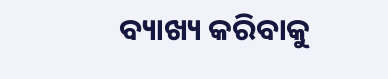ବ୍ୟାଖ୍ୟ କରିବାକୁ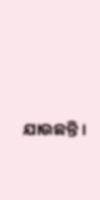ଯାଉଛନ୍ତି ।